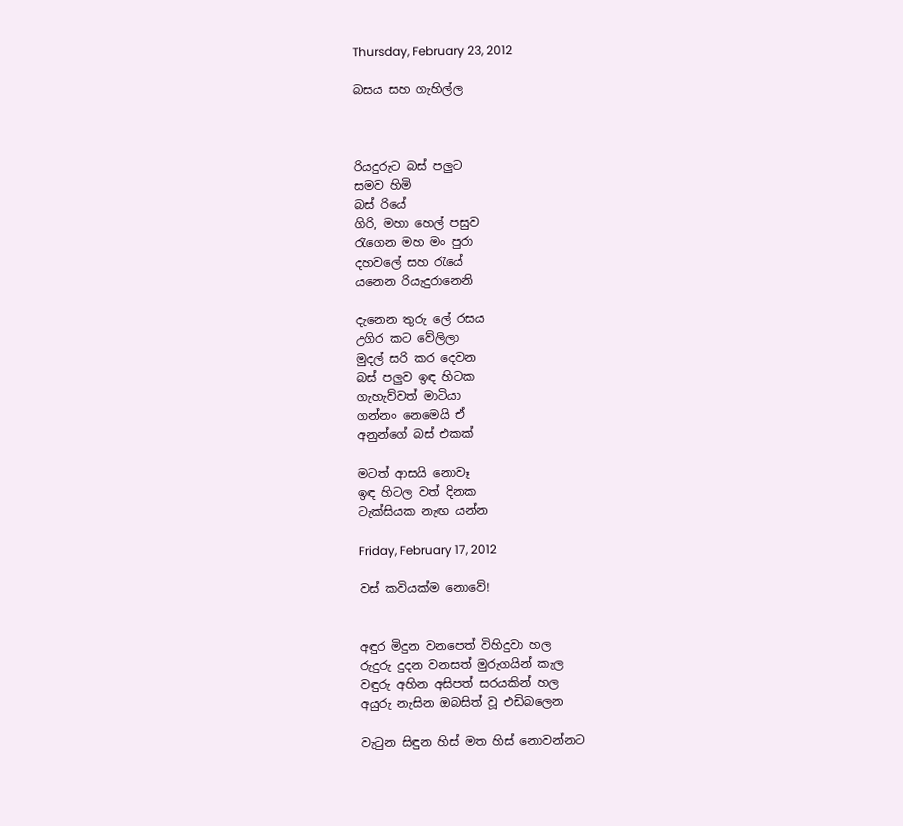Thursday, February 23, 2012

බසය සහ ගැහිල්ල



රියදුරුට බස් පලුට
සමව හිමි
බස් රියේ
ගිරි, මහා හෙල් පසුව
රැගෙන මහ මං පුරා
දහවලේ සහ රැයේ
යනෙන රියැදුරානෙනි

දැනෙන තුරු ලේ රසය
උගිර කට වේලිලා
මුදල් සරි කර දෙවන
බස් පලුව ඉඳ හිටක
ගැහැව්වත් මාටියා
ගන්නං නෙමෙයි ඒ
අනුන්ගේ බස් එකක්

මටත් ආසයි නොවෑ
ඉඳ හිටල වත් දිනක
ටැක්සියක නැඟ යන්න

Friday, February 17, 2012

වස් කවියක්ම නොවේ!


අඳුර මිදුන වනපෙත් විහිදුවා හල
රුදුරු දුදන වනසත් මුරුගයින් කැල
වඳුරු අහින අසිපත් සරයකින් හල
අයුරු නැසින ඔබසිත් වූ එඩිබලෙන

වැටුන සිඳුන හිස් මත හිස් නොවන්නට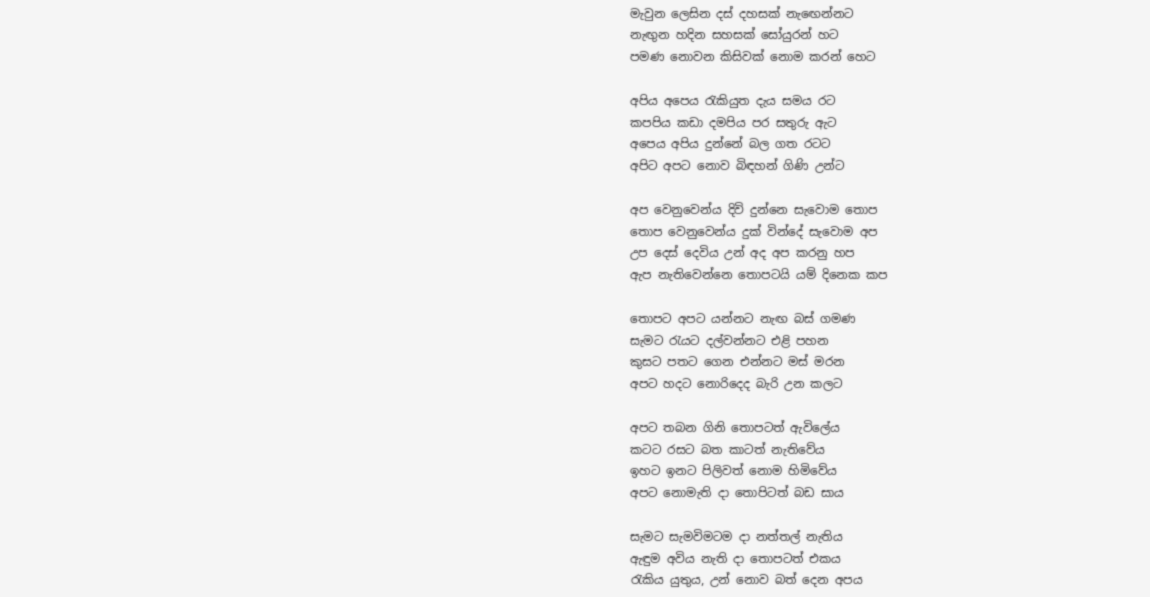මැවුන ලෙසින දස් දහසක් නැඟෙන්නට
නැඟුන හදින සහසක් සෝයුරන් හට
පමණ නොවන කිසිවක් නොම කරන් හෙට

අපිය අපෙය රැකියුත දැය සමය රට
කපපිය කඩා දමපිය පර සතුරු ඇට
අපෙය අපිය දුන්නේ බල ගත රටට
අපිට අපට නොව බිඳහන් ගිණි උන්ට

අප වෙනුවෙන්ය දිවි දුන්නෙ සැවොම තොප
තොප වෙනුවෙන්ය දුක් වින්දේ සැවොම අප
උප දෙස් දෙවිය උන් අද අප කරනු හප
ඇප නැතිවෙන්නෙ තොපටයි යම් දිනෙක කප

තොපට අපට යන්නට නැඟ බස් ගමණ
සැමට රැයට දල්වන්නට එළි පහන
කුසට පතට ගෙන එන්නට මස් මරන
අපට හදට නොරිදෙද බැරි උන කලට

අපට තබන ගිනි තොපටත් ඇවිලේය
කටට රසට බත කාටත් නැතිවේය
ඉහට ඉනට පිලිවත් නොම හිමිවේය
අපට නොමැති දා තොපිටත් බඩ සාය

සැමට සැමවිමටම දා නත්තල් නැතිය
ඇඳුම අවිය නැති දා තොපටත් එකය
රැකිය යුතුය, උන් නොව බත් දෙන අපය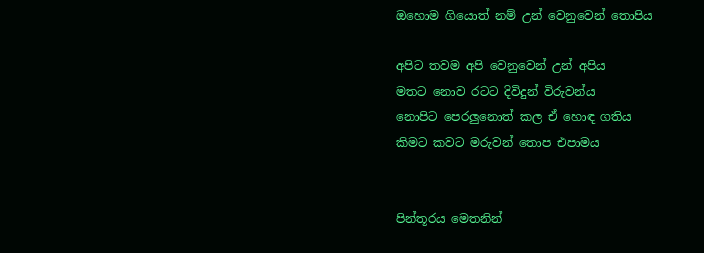ඔහොම ගියොත් නම් උන් වෙනුවෙන් තොපිය

අපිට තවම අපි වෙනුවෙන් උන් අපිය
මතට නොව රටට දිවිදුන් විරුවන්ය
නොපිට පෙරලුනොත් කල ඒ හොඳ ගතිය
කිමට කවට මරුවන් තොප එපාමය


පින්තූරය මෙතනින්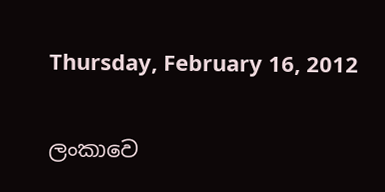Thursday, February 16, 2012

ලංකාවෙ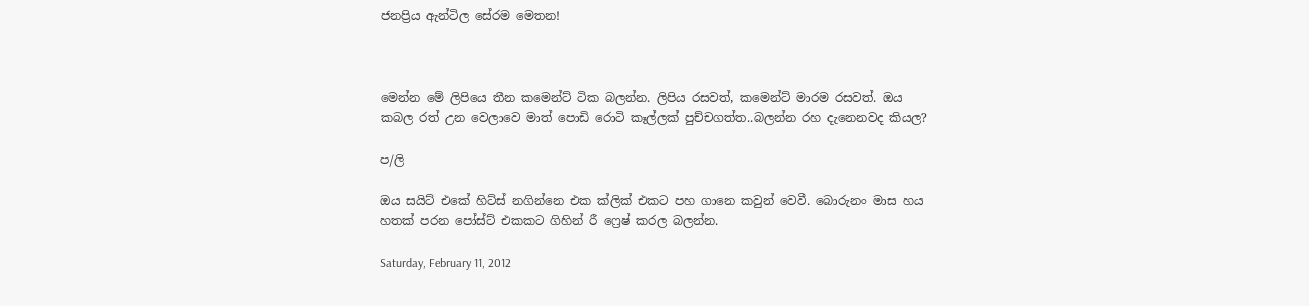ජනප්‍රිය ඇන්ටිල සේරම මෙතන!



මෙන්න මේ ලිපියෙ තීන කමෙන්ට් ටික බලන්න. ලිපිය රසවත්, කමෙන්ට් මාරම රසවත්. ඔය කබල රත් උන වෙලාවෙ මාත් පොඩි රොටි කෑල්ලක් පුච්චගත්ත..බලන්න රහ දැනෙනවද කියල?

ප/ලි

ඔය සයිට් එකේ හිට්ස් නගින්නෙ එක ක්ලික් එකට පහ ගානෙ කවුන් වෙවී. බොරුනං මාස හය හතක් පරන පෝස්ට් එකකට ගිහින් රී ෆ්‍රෙෂ් කරල බලන්න.

Saturday, February 11, 2012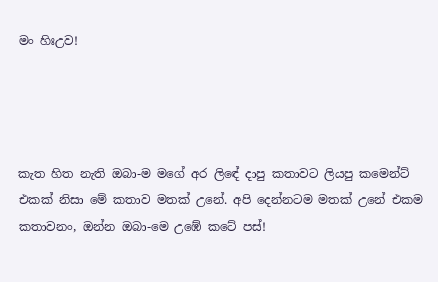මං හිඃඋව!




කැත හිත නැති ඔබා-ම මගේ අර ලිඳේ දාපු කතාවට ලියපු කමෙන්ට් එකක් නිසා මේ කතාව මතක් උනේ. අපි දෙන්නටම මතක් උනේ එකම කතාවනං, ඔන්න ඔබා-මෙ උඹේ කටේ පස්!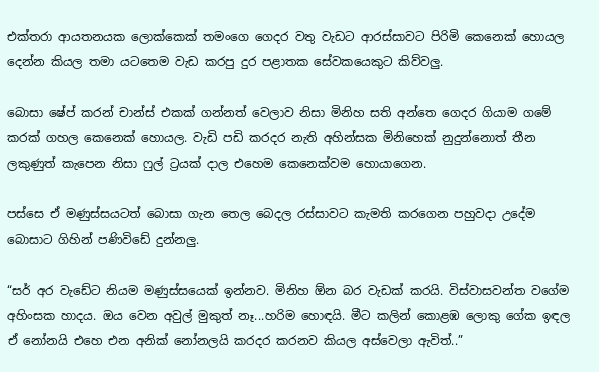එක්තරා ආයතනයක ලොක්කෙක් තමංගෙ ගෙදර වතු වැඩට ආරස්සාවට පිරිමි කෙනෙක් හොයල දෙන්න කියල තමා යටතෙම වැඩ කරපු දුර පළාතක සේවකයෙකුට කිව්වලු.

බොසා ෂේප් කරන් චාන්ස් එකක් ගන්නත් වෙලාව නිසා මිනිහ සති අන්තෙ ගෙදර ගියාම ගමේ කරක් ගහල කෙනෙක් හොයල. වැඩි පඩි කරදර නැති අහින්සක මිනිහෙක් නුදුන්නොත් තීන ලකුණුත් කැපෙන නිසා ෆුල් ට්‍රයක් දාල එහෙම කෙනෙක්වම හොයාගෙන.

පස්සෙ ඒ මණුස්සයටත් බොසා ගැන තෙල බෙදල රස්සාවට කැමති කරගෙන පහුවදා උදේම බොසාට ගිහින් පණිවිඩේ දුන්නලු.

“සර් අර වැඩේට නියම මණුස්සයෙක් ඉන්නව. මිනිහ ඕන බර වැඩක් කරයි. විස්වාසවන්ත වගේම අහිංසක හාදය. ඔය වෙන අවුල් මුකුත් නෑ...හරිම හොඳයි. මීට කලින් කොළඹ ලොකු ගේක ඉඳල ඒ නෝනයි එහෙ එන අනික් නෝනලයි කරදර කරනව කියල අස්වෙලා ඇවිත්..”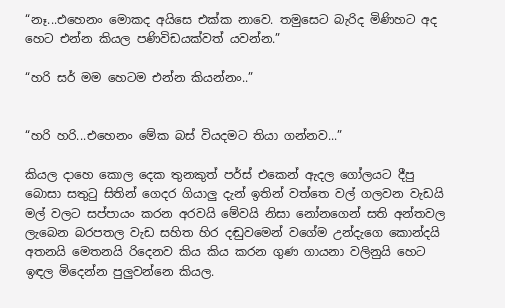“නෑ...එහෙනං මොකද අයිසෙ එක්ක නාවෙ. තමුසෙට බැරිද මිණිහට අද හෙට එන්න කියල පණිවිඩයක්වත් යවන්න.”

“හරි සර් මම හෙටම එන්න කියන්නං..”


“හරි හරි...එහෙනං මේක බස් වියදමට තියා ගන්නව...”

කියල දාහෙ කොල දෙක තුනකුත් පර්ස් එකෙන් ඇදල ගෝලයට දීපු බොසා සතුටු සිතින් ගෙදර ගියාලු දැන් ඉතින් වත්තෙ වල් ගලවන වැඩයි මල් වලට සප්පායං කරන අරවයි මේවයි නිසා නෝනගෙන් සති අන්තවල ලැබෙන බරපතල වැඩ සහිත හිර දඬුවමෙන් වගේම උන්දැගෙ කොන්දයි අතනයි මෙතනයි රිදෙනව කිය කිය කරන ගුණ ගායනා වලිනුයි හෙට ඉඳල මිදෙන්න පුලුවන්නෙ කියල.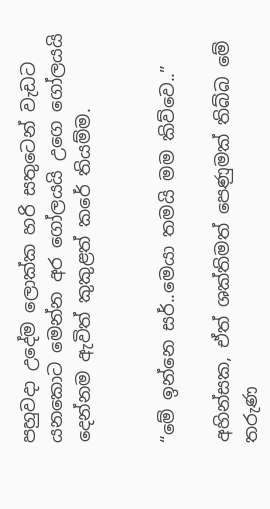පහුවදා උදේම ලොක්ක හරි සතුටෙන් වැඩට යනකොට මෙන්න අර ගෝලයයි උගෙ ගෝලයයි දෙන්නම ඇවිත් කුකුළත් කරේ තියම්ම.


“මේ ඉන්නෙ සර්..මෙයා තමයි මම කිව්වෙ..”

අහින්සක, ඒත් ශක්තිමත් පෙණුමක් තිබ්බ මේ තරුණ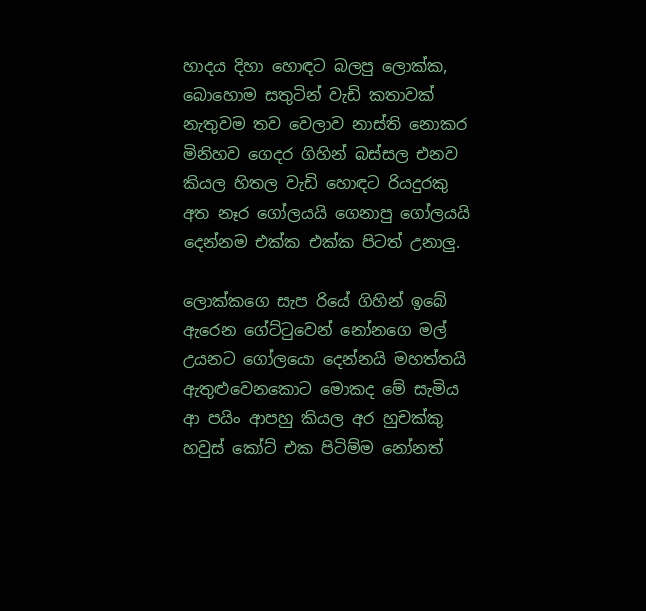හාදය දිහා හොඳට බලපු ලොක්ක, බොහොම සතුටින් වැඩි කතාවක් නැතුවම තව වෙලාව නාස්ති නොකර මිනිහව ගෙදර ගිහින් බස්සල එනව කියල හිතල වැඩි හොඳට රියදුරකු අත නෑර ගෝලයයි ගෙනාපු ගෝලයයි දෙන්නම එක්ක එක්ක පිටත් උනාලු.

ලොක්කගෙ සැප රියේ ගිහින් ඉබේ ඇරෙන ගේට්ටුවෙන් නෝනගෙ මල් උයනට ගෝලයො දෙන්නයි මහත්තයි ඇතුළුවෙනකොට මොකද මේ සැමිය ආ පයිං ආපහු කියල අර හුචක්කු හවුස් කෝට් එක පිටිම්ම නෝනත්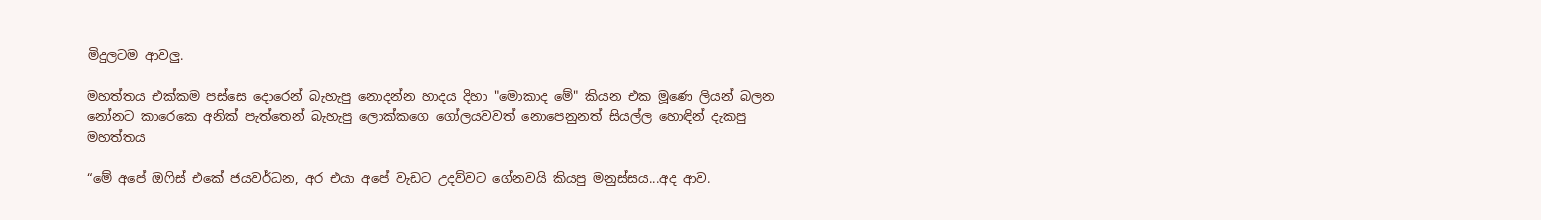මිදුලටම ආවලු.

මහත්තය එක්කම පස්සෙ දොරෙන් බැහැපු නොදන්න හාදය දිහා "මොකාද මේ" කියන එක මූණෙ ලියන් බලන නෝනට කාරෙකෙ අනික් පැත්තෙන් බැහැපු ලොක්කගෙ ගෝලයවවත් නොපෙනුනත් සියල්ල හොඳින් දැකපු මහත්තය

“මේ අපේ ඔෆිස් එකේ ජයවර්ධන, අර එයා අපේ වැඩට උදව්වට ගේනවයි කියපු මනුස්සය...අද ආව.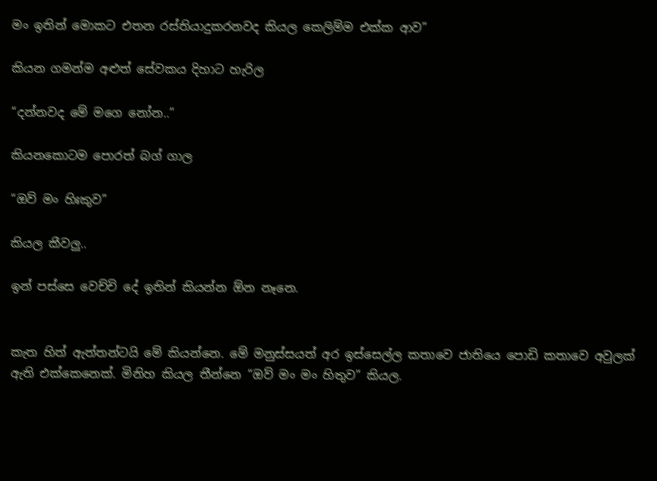මං ඉතින් මොකට එතන රස්තියාදුකරනවද කියල කෙලිම්ම එක්ක ආව”

කියන ගමන්ම අළුත් සේවකය දිහාට හැරිල

“දන්නවද මේ මගෙ නෝන..”

කියනකොටම පොරත් බග් ගාල

“ඔව් මං හිඃකුව”

කියල කීවලු..

ඉන් පස්සෙ වෙච්චි දේ ඉතින් කියන්න ඕන නෑනෙ.


කැත හිත් ඇත්තන්ටයි මේ කියන්නෙ. මේ මනුස්සයත් අර ඉස්සෙල්ල කතාවෙ ජාතියෙ පොඩි කතාවෙ අවුලක් ඇති එක්කෙනෙක්. මිනිහ කියල තීන්නෙ “ඔව් මං මං හිතුව” කියල.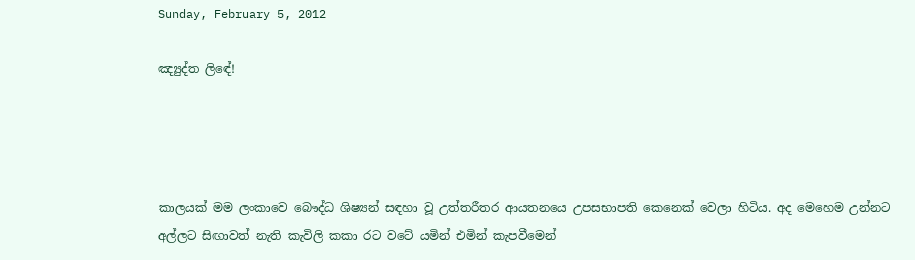Sunday, February 5, 2012

ඤ්‍යුද්ත ලිඳේ!




කාලයක් මම ලංකාවෙ බෞද්ධ ශිෂ්‍යන් සඳහා වූ උත්තරීතර ආයතනයෙ උපසභාපති කෙනෙක් වෙලා හිටිය. අද මෙහෙම උන්නට අල්ලට සිඟාවත් නැති කැවිලි කකා රට වටේ යමින් එමින් කැපවීමෙන්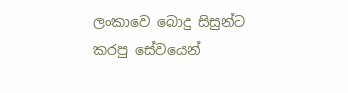ලංකාවෙ බොදු සිසුන්ට කරපු සේවයෙන්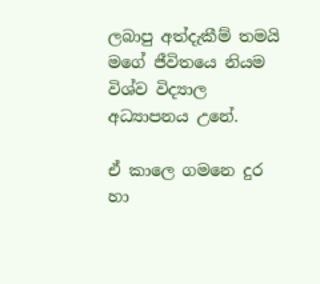ලබාපු අත්දැකීම් තමයි මගේ ජීවිතයෙ නියම විශ්ව විද්‍යාල අධ්‍යාපනය උනේ.

ඒ කාලෙ ගමනෙ දුර හා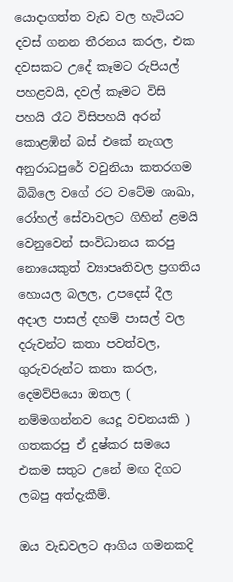යොදාගත්ත වැඩ වල හැටියට දවස් ගනන තීරනය කරල, එක දවසකට උදේ කෑමට රුපියල් පහළවයි, දවල් කෑමට විසි පහයි රෑට විසිපහයි අරන් කොළඹින් බස් එකේ නැගල අනුරාධපුරේ වවුනියා කතරගම බිබිලෙ වගේ රට වටේම ශාඛා, රෝහල් සේවාවලට ගිහින් ළමයි වෙනුවෙන් සංවිධානය කරපු නොයෙකුත් ව්‍යාපෘතිවල ප්‍රගතිය හොයල බලල, උපදෙස් දීල අදාල පාසල් දහම් පාසල් වල දරුවන්ට කතා පවත්වල, ගුරුවරුන්ට කතා කරල, දෙමව්පියො ඔතල ( නම්මගන්නව යෙදූ වචනයකි ) ගතකරපු ඒ දුෂ්කර සමයෙ එකම සතුට උනේ මඟ දිගට ලබපු අත්දැකීම්.

ඔය වැඩවලට ආගිය ගමනකදි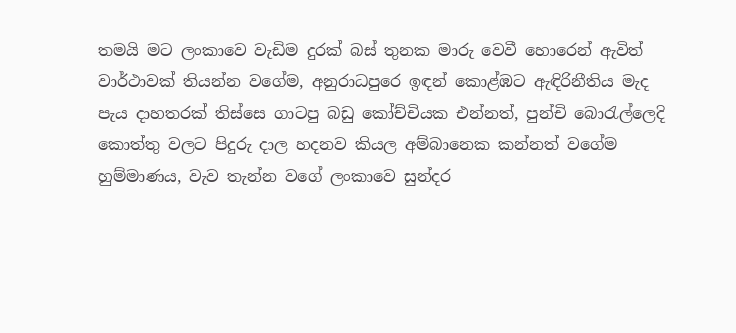තමයි මට ලංකාවෙ වැඩිම දුරක් බස් තුනක මාරු වෙවී හොරෙන් ඇවිත් වාර්ථාවක් තියන්න වගේම, අනුරාධපුරෙ ඉඳන් කොළ්ඹට ඇඳිරිනීතිය මැද පැය දාහතරක් තිස්සෙ ගාටපු බඩු කෝච්චියක එන්නත්, පුන්චි බොරැල්ලෙදි කොත්තු වලට පිදුරු දාල හදනව කියල අම්බානෙක කන්නත් වගේම හුම්මාණය, වැව තැන්න වගේ ලංකාවෙ සුන්දර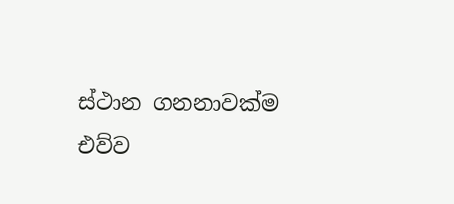ස්ථාන ගනනාවක්ම එව්ව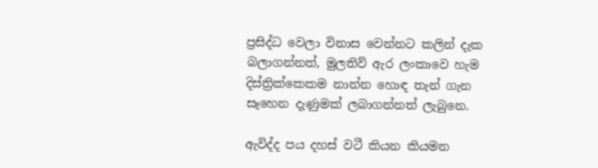ප්‍රසිද්ධ වෙලා විනාස වෙන්නට කලින් දැක බලාගන්නත්, මුලතිව් ඇර ලංකාවෙ හැම දිස්ත්‍රික්කෙකම නාන්න හොඳ තැන් ගැන සෑහෙන දැණුමක් ලබාගන්නත් ලැබුනෙ.

ඇවිද්ද පය දහස් වටී කියන කියමන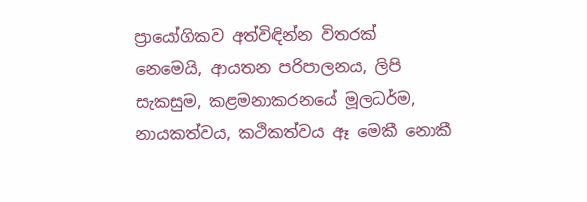ප්‍රායෝගිකව අත්විඳින්න විතරක් නෙමෙයි, ආයතන පරිපාලනය, ලිපි සැකසුම, කළමනාකරනයේ මූලධර්ම, නායකත්වය, කථිකත්වය ඈ මෙකී නොකී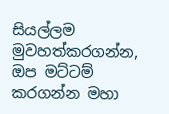සියල්ලම මුවහත්කරගන්න, ඔප මට්ටම් කරගන්න මහා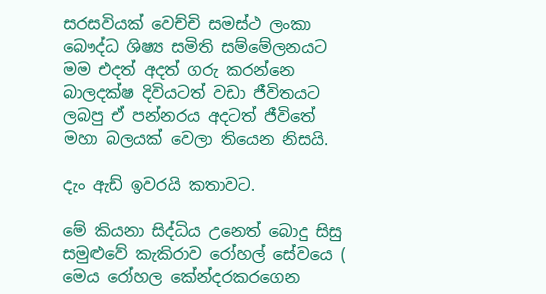සරසවියක් වෙච්චි සමස්ථ ලංකා බෞද්ධ ශිෂ්‍ය සමිති සම්මේලනයට මම එදත් අදත් ගරු කරන්නෙ බාලදක්ෂ දිවියටත් වඩා ජීවිතයට ලබපු ඒ පන්නරය අදටත් ජීවිතේ මහා බලයක් වෙලා තියෙන නිසයි.

දැං ඇඩ් ඉවරයි කතාවට.

මේ කියනා සිද්ධිය උනෙත් බොදු සිසු සමුළුවේ කැකිරාව රෝහල් සේවයෙ ( මෙය රෝහල කේන්දරකරගෙන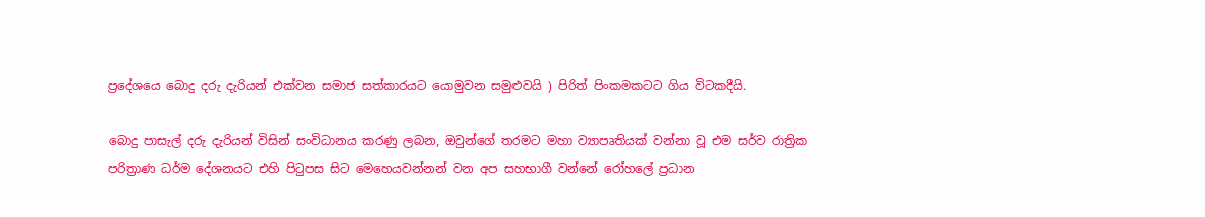ප්‍රදේශයෙ බොදු දරු දැරියන් එක්වන සමාජ සත්කාරයට යොමුවන සමුළුවයි ) පිරිත් පිංකමකටට ගිය විටකදීයි.

බොදු පාසැල් දරු දැරියන් විසින් සංවිධානය කරණු ලබන, ඔවුන්ගේ තරමට මහා ව්‍යාපෘතියක් වන්නා වූ එම සර්ව රාත්‍රික පරිත්‍රාණ ධර්ම දේශනයට එහි පිටුපස සිට මෙහෙයවන්නන් වන අප සහභාගී වන්නේ රෝහලේ ප්‍රධාන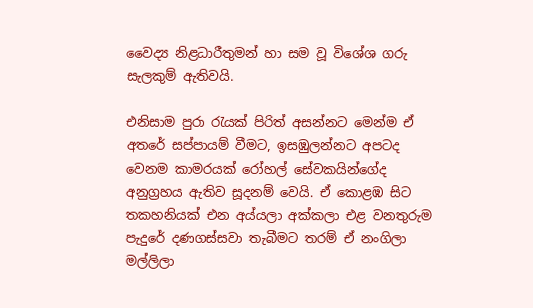වෛද්‍ය නිළධාරීතුමන් හා සම වූ විශේශ ගරු සැලකුම් ඇතිවයි.

එනිසාම පුරා රැයක් පිරිත් අසන්නට මෙන්ම ඒ අතරේ සප්පායම් වීමට, ඉසඹුලන්නට අපටද වෙනම කාමරයක් රෝහල් සේවකයින්ගේද අනුග්‍රහය ඇතිව සූදනම් වෙයි. ඒ කොළඹ සිට තකහනියක් එන අය්යලා අක්කලා එළ වනතුරුම පැදුරේ දණගස්සවා තැබීමට තරම් ඒ නංගිලා මල්ලිලා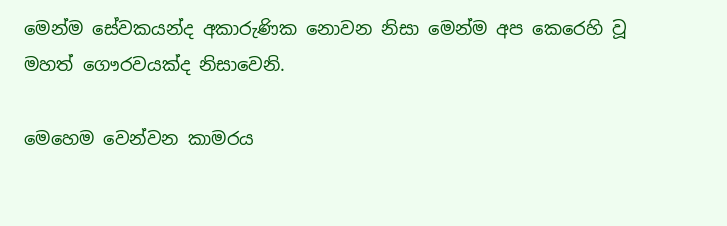මෙන්ම සේවකයන්ද අකාරුණික නොවන නිසා මෙන්ම අප කෙරෙහි වූ මහත් ගෞරවයක්ද නිසාවෙනි.

මෙහෙම වෙන්වන කාමරය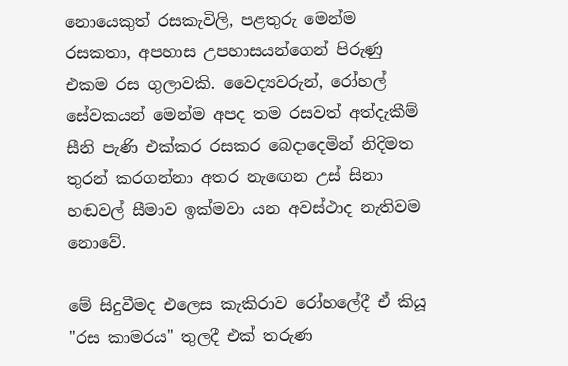නොයෙකුත් රසකැවිලි, පළතුරු මෙන්ම රසකතා, අපහාස උපහාසයන්ගෙන් පිරුණු එකම රස ගුලාවකි. වෛද්‍යවරුන්, රෝහල් සේවකයන් මෙන්ම අපද තම රසවත් අත්දැකීම් සීනි පැණි එක්කර රසකර බෙදාදෙමින් නිදිමත තුරන් කරගන්නා අතර නැඟෙන උස් සිනා හඬවල් සීමාව ඉක්මවා යන අවස්ථාද නැතිවම නොවේ.

මේ සිදුවීමද එලෙස කැකිරාව රෝහලේදී ඒ කියූ "රස කාමරය" තුලදී එක් තරුණ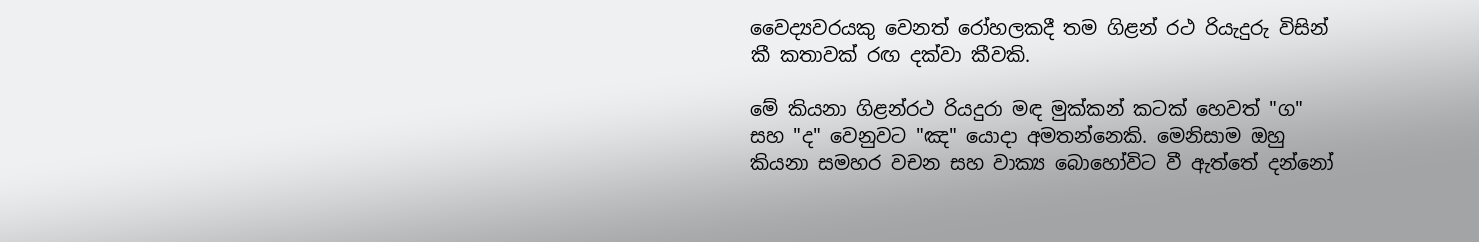වෛද්‍යවරයකු වෙනත් රෝහලකදී තම ගිළන් රථ රියැදුරු විසින් කී කතාවක් රඟ දක්වා කීවකි.

මේ කියනා ගිළන්රථ රියදුරා මඳ මුක්කන් කටක් හෙවත් "ග" සහ "ද" වෙනුවට "ඤ" යොදා අමතන්නෙකි. මෙනිසාම ඔහු කියනා සමහර වචන සහ වාක්‍ය බොහෝවිට වී ඇත්තේ දන්නෝ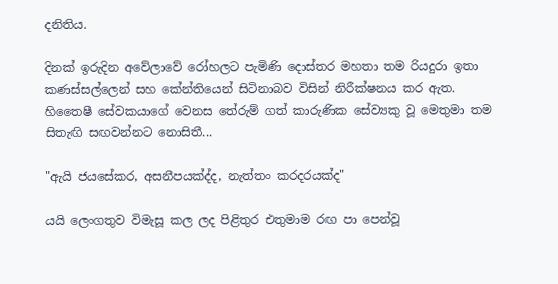දනිතිය.

දිනක් ඉරුදින අවේලාවේ රෝහලට පැමිණි දොස්තර මහතා තම රියදුරා ඉතා කණස්සල්ලෙන් සහ කේන්තියෙන් සිටිනාබව විසින් නිරීක්ෂනය කර ඇත. හිතෛෂී සේවකයාගේ වෙනස තේරුම් ගත් කාරුණික සේව්‍යකු වූ මෙතුමා තම සිතැඟි සඟවන්නට නොසිතී...

"ඇයි ජයසේකර, අසනීපයක්ද්ද, නැත්තං කරදරයක්ද"

යයි ලෙංගතුව විමැසූ කල ලද පිළිතුර එතුමාම රඟ පා පෙන්වූ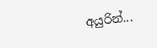අයුරින්...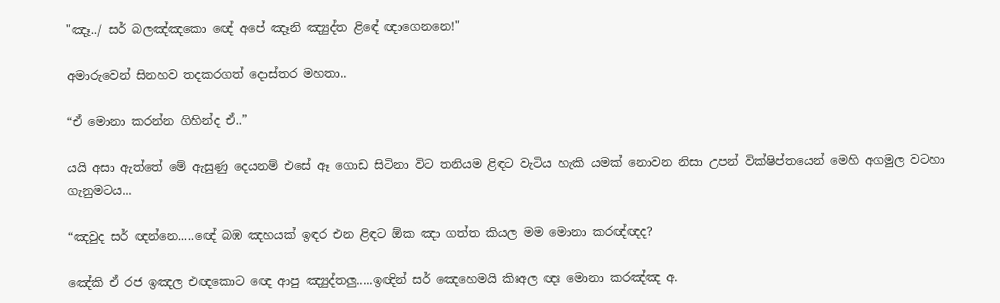"ඤෑ../ සර් බලඤ්ඤකො ඥේ අපේ ඤෑනි ඤ්‍යුද්ත ළිඳේ ඥාගෙනනෙ!"

අමාරුවෙන් සිනහව තදකරගත් දොස්තර මහතා..

“ඒ මොනා කරන්න ගිහින්ද ඒ..”

යයි අසා ඇත්තේ මේ ඇසුණු දෙයනම් එසේ ඈ ගොඩ සිටිනා විට තනියම ළිඳට වැටිය හැකි යමක් නොවන නිසා උපන් වික්ෂිප්තයෙන් මෙහි අගමුල වටහා ගැනුමටය...

“ඤවුද සර් ඥන්නෙ.....ඥේ බඹ ඤහයක් ඉඳර එන ළිඳට ඕක ඤා ගත්ත කියල මම මොනා කරඥ්ඥද?

ඤේකි ඒ රජ ඉඤල එඥකොට ඥෙ ආපු ඤ්‍යුද්තලු.....ඉඥින් සර් ඤෙහෙමයි කිඃඅල ඥඃ මොනා කරඤ්ඤ අ.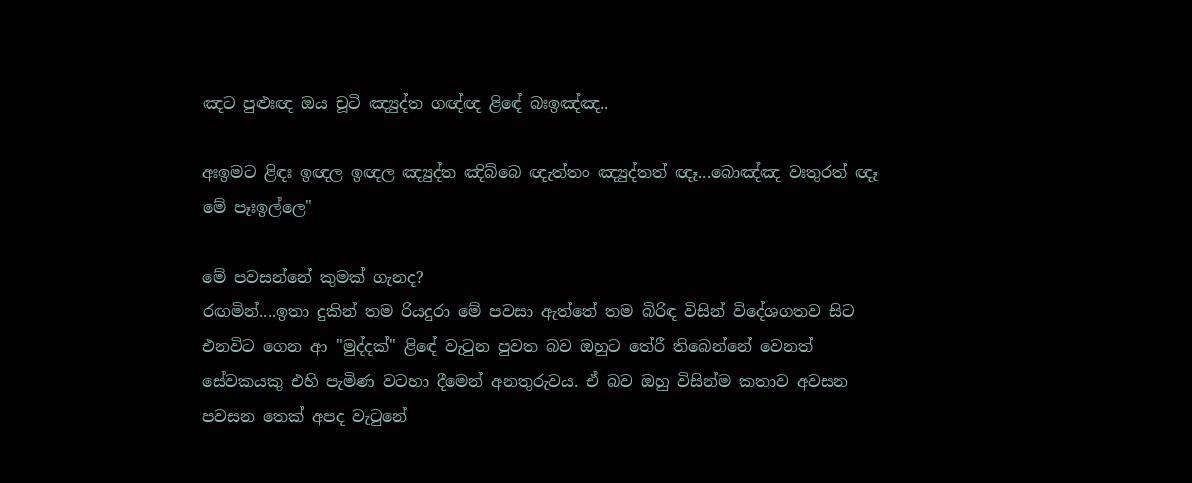ඤට පුළුඃඥ ඔය චූටි ඤ්‍යුද්ත ගඥ්ඥ ළිඳේ බඃඉඤ්ඤ..

අඃඉමට ළිඳඃ ඉඥල ඉඥල ඤ්‍යුද්ත ඤිබ්බෙ ඥැත්තං ඤ්‍යුද්තත් ඥෑ...බොඤ්ඤ වඃතුරත් ඥෑ මේ පෑඃඉල්ලෙ"

මේ පවසන්නේ කුමක් ගැනද?
රඟමින්....ඉතා දුකින් තම රියදුරා මේ පවසා ඇත්තේ තම බිරිඳ විසින් විදේශගතව සිට එනවිට ගෙන ආ "මුද්දක්" ළිඳේ වැටුන පුවත බව ඔහුට තේරී තිබෙන්නේ වෙනත් සේවකයකු එහි පැමිණ වටහා දීමෙන් අනතුරුවය. ඒ බව ඔහු විසින්ම කතාව අවසන පවසන තෙක් අපද වැටුනේ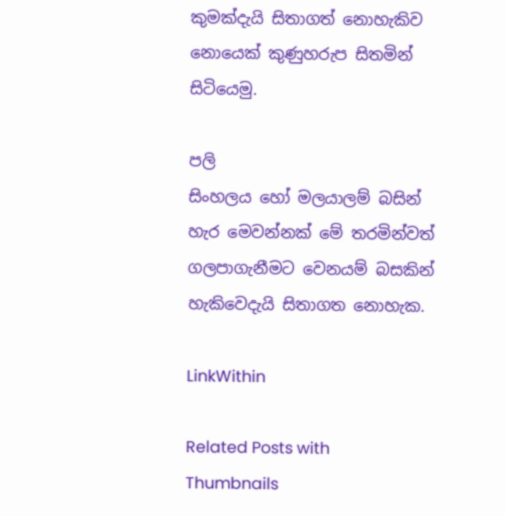කුමක්දැයි සිතාගත් නොහැකිව නොයෙක් කුණුහරුප සිතමින් සිටියෙමු.

පලි
සිංහලය හෝ මලයාලම් බසින් හැර මෙවන්නක් මේ තරමින්වත් ගලපාගැනීමට වෙනයම් බසකින් හැකිවෙදැයි සිතාගත නොහැක.

LinkWithin

Related Posts with Thumbnails